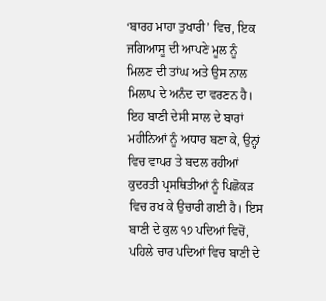‘ਬਾਰਹ ਮਾਹਾ ਤੁਖਾਰੀ’ ਵਿਚ, ਇਕ ਜਗਿਆਸੂ ਦੀ ਆਪਣੇ ਮੂਲ ਨੂੰ ਮਿਲਣ ਦੀ ਤਾਂਘ ਅਤੇ ਉਸ ਨਾਲ ਮਿਲਾਪ ਦੇ ਅਨੰਦ ਦਾ ਵਰਣਨ ਹੈ। ਇਹ ਬਾਣੀ ਦੇਸੀ ਸਾਲ ਦੇ ਬਾਰਾਂ ਮਹੀਨਿਆਂ ਨੂੰ ਅਧਾਰ ਬਣਾ ਕੇ, ਉਨ੍ਹਾਂ ਵਿਚ ਵਾਪਰ ਤੇ ਬਦਲ ਰਹੀਆਂ ਕੁਦਰਤੀ ਪ੍ਰਸਥਿਤੀਆਂ ਨੂੰ ਪਿਛੋਕੜ ਵਿਚ ਰਖ ਕੇ ਉਚਾਰੀ ਗਈ ਹੈ। ਇਸ ਬਾਣੀ ਦੇ ਕੁਲ ੧੭ ਪਦਿਆਂ ਵਿਚੋਂ, ਪਹਿਲੇ ਚਾਰ ਪਦਿਆਂ ਵਿਚ ਬਾਣੀ ਦੇ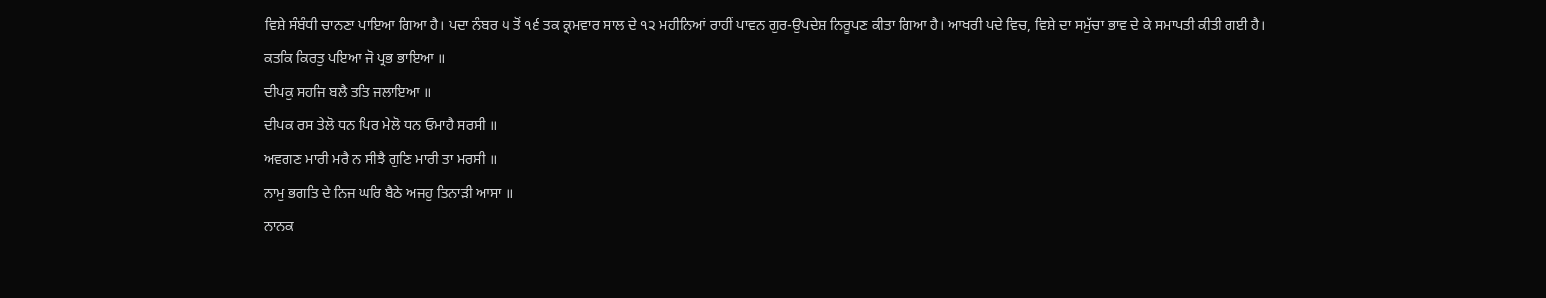ਵਿਸ਼ੇ ਸੰਬੰਧੀ ਚਾਨਣਾ ਪਾਇਆ ਗਿਆ ਹੈ। ਪਦਾ ਨੰਬਰ ੫ ਤੋਂ ੧੬ ਤਕ ਕ੍ਰਮਵਾਰ ਸਾਲ ਦੇ ੧੨ ਮਹੀਨਿਆਂ ਰਾਹੀਂ ਪਾਵਨ ਗੁਰ-ਉਪਦੇਸ਼ ਨਿਰੂਪਣ ਕੀਤਾ ਗਿਆ ਹੈ। ਆਖਰੀ ਪਦੇ ਵਿਚ, ਵਿਸ਼ੇ ਦਾ ਸਮੁੱਚਾ ਭਾਵ ਦੇ ਕੇ ਸਮਾਪਤੀ ਕੀਤੀ ਗਈ ਹੈ।
ਕਤਕਿ ਕਿਰਤੁ ਪਇਆ ਜੋ ਪ੍ਰਭ ਭਾਇਆ ॥
ਦੀਪਕੁ ਸਹਜਿ ਬਲੈ ਤਤਿ ਜਲਾਇਆ ॥
ਦੀਪਕ ਰਸ ਤੇਲੋ ਧਨ ਪਿਰ ਮੇਲੋ ਧਨ ਓਮਾਹੈ ਸਰਸੀ ॥
ਅਵਗਣ ਮਾਰੀ ਮਰੈ ਨ ਸੀਝੈ ਗੁਣਿ ਮਾਰੀ ਤਾ ਮਰਸੀ ॥
ਨਾਮੁ ਭਗਤਿ ਦੇ ਨਿਜ ਘਰਿ ਬੈਠੇ ਅਜਹੁ ਤਿਨਾੜੀ ਆਸਾ ॥
ਨਾਨਕ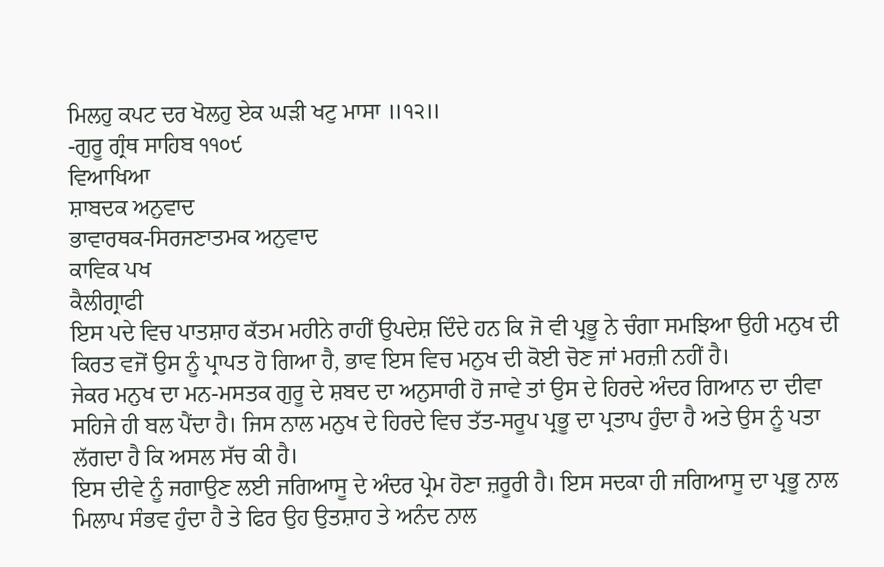ਮਿਲਹੁ ਕਪਟ ਦਰ ਖੋਲਹੁ ਏਕ ਘੜੀ ਖਟੁ ਮਾਸਾ ॥੧੨॥
-ਗੁਰੂ ਗ੍ਰੰਥ ਸਾਹਿਬ ੧੧੦੯
ਵਿਆਖਿਆ
ਸ਼ਾਬਦਕ ਅਨੁਵਾਦ
ਭਾਵਾਰਥਕ-ਸਿਰਜਣਾਤਮਕ ਅਨੁਵਾਦ
ਕਾਵਿਕ ਪਖ
ਕੈਲੀਗ੍ਰਾਫੀ
ਇਸ ਪਦੇ ਵਿਚ ਪਾਤਸ਼ਾਹ ਕੱਤਮ ਮਹੀਨੇ ਰਾਹੀਂ ਉਪਦੇਸ਼ ਦਿੰਦੇ ਹਨ ਕਿ ਜੋ ਵੀ ਪ੍ਰਭੂ ਨੇ ਚੰਗਾ ਸਮਝਿਆ ਉਹੀ ਮਨੁਖ ਦੀ ਕਿਰਤ ਵਜੋਂ ਉਸ ਨੂੰ ਪ੍ਰਾਪਤ ਹੋ ਗਿਆ ਹੈ, ਭਾਵ ਇਸ ਵਿਚ ਮਨੁਖ ਦੀ ਕੋਈ ਚੋਣ ਜਾਂ ਮਰਜ਼ੀ ਨਹੀਂ ਹੈ।
ਜੇਕਰ ਮਨੁਖ ਦਾ ਮਨ-ਮਸਤਕ ਗੁਰੂ ਦੇ ਸ਼ਬਦ ਦਾ ਅਨੁਸਾਰੀ ਹੋ ਜਾਵੇ ਤਾਂ ਉਸ ਦੇ ਹਿਰਦੇ ਅੰਦਰ ਗਿਆਨ ਦਾ ਦੀਵਾ ਸਹਿਜੇ ਹੀ ਬਲ ਪੈਂਦਾ ਹੈ। ਜਿਸ ਨਾਲ ਮਨੁਖ ਦੇ ਹਿਰਦੇ ਵਿਚ ਤੱਤ-ਸਰੂਪ ਪ੍ਰਭੂ ਦਾ ਪ੍ਰਤਾਪ ਹੁੰਦਾ ਹੈ ਅਤੇ ਉਸ ਨੂੰ ਪਤਾ ਲੱਗਦਾ ਹੈ ਕਿ ਅਸਲ ਸੱਚ ਕੀ ਹੈ।
ਇਸ ਦੀਵੇ ਨੂੰ ਜਗਾਉਣ ਲਈ ਜਗਿਆਸੂ ਦੇ ਅੰਦਰ ਪ੍ਰੇਮ ਹੋਣਾ ਜ਼ਰੂਰੀ ਹੈ। ਇਸ ਸਦਕਾ ਹੀ ਜਗਿਆਸੂ ਦਾ ਪ੍ਰਭੂ ਨਾਲ ਮਿਲਾਪ ਸੰਭਵ ਹੁੰਦਾ ਹੈ ਤੇ ਫਿਰ ਉਹ ਉਤਸ਼ਾਹ ਤੇ ਅਨੰਦ ਨਾਲ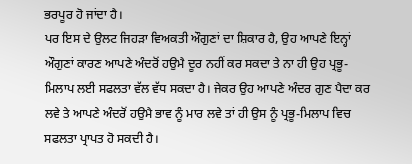ਭਰਪੂਰ ਹੋ ਜਾਂਦਾ ਹੈ।
ਪਰ ਇਸ ਦੇ ਉਲਟ ਜਿਹੜਾ ਵਿਅਕਤੀ ਔਗੁਣਾਂ ਦਾ ਸ਼ਿਕਾਰ ਹੈ, ਉਹ ਆਪਣੇ ਇਨ੍ਹਾਂ ਔਗੁਣਾਂ ਕਾਰਣ ਆਪਣੇ ਅੰਦਰੋਂ ਹਉਮੈ ਦੂਰ ਨਹੀਂ ਕਰ ਸਕਦਾ ਤੇ ਨਾ ਹੀ ਉਹ ਪ੍ਰਭੂ-ਮਿਲਾਪ ਲਈ ਸਫਲਤਾ ਵੱਲ ਵੱਧ ਸਕਦਾ ਹੈ। ਜੇਕਰ ਉਹ ਆਪਣੇ ਅੰਦਰ ਗੁਣ ਪੈਦਾ ਕਰ ਲਵੇ ਤੇ ਆਪਣੇ ਅੰਦਰੋਂ ਹਉਮੈ ਭਾਵ ਨੂੰ ਮਾਰ ਲਵੇ ਤਾਂ ਹੀ ਉਸ ਨੂੰ ਪ੍ਰਭੂ-ਮਿਲਾਪ ਵਿਚ ਸਫਲਤਾ ਪ੍ਰਾਪਤ ਹੋ ਸਕਦੀ ਹੈ।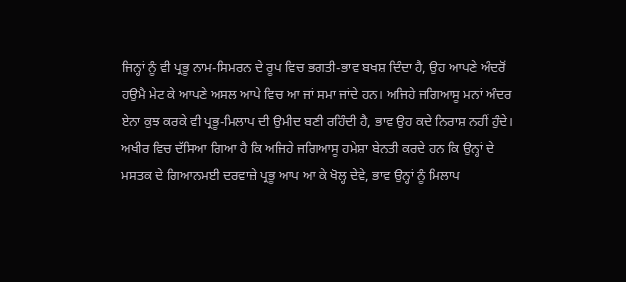ਜਿਨ੍ਹਾਂ ਨੂੰ ਵੀ ਪ੍ਰਭੂ ਨਾਮ-ਸਿਮਰਨ ਦੇ ਰੂਪ ਵਿਚ ਭਗਤੀ-ਭਾਵ ਬਖਸ਼ ਦਿੰਦਾ ਹੈ, ਉਹ ਆਪਣੇ ਅੰਦਰੋਂ ਹਉਮੈ ਮੇਟ ਕੇ ਆਪਣੇ ਅਸਲ ਆਪੇ ਵਿਚ ਆ ਜਾਂ ਸਮਾ ਜਾਂਦੇ ਹਨ। ਅਜਿਹੇ ਜਗਿਆਸੂ ਮਨਾਂ ਅੰਦਰ ਏਨਾ ਕੁਝ ਕਰਕੇ ਵੀ ਪ੍ਰਭੂ-ਮਿਲਾਪ ਦੀ ਉਮੀਦ ਬਣੀ ਰਹਿੰਦੀ ਹੈ, ਭਾਵ ਉਹ ਕਦੇ ਨਿਰਾਸ਼ ਨਹੀਂ ਹੁੰਦੇ।
ਅਖੀਰ ਵਿਚ ਦੱਸਿਆ ਗਿਆ ਹੈ ਕਿ ਅਜਿਹੇ ਜਗਿਆਸੂ ਹਮੇਸ਼ਾ ਬੇਨਤੀ ਕਰਦੇ ਹਨ ਕਿ ਉਨ੍ਹਾਂ ਦੇ ਮਸਤਕ ਦੇ ਗਿਆਨਮਈ ਦਰਵਾਜ਼ੇ ਪ੍ਰਭੂ ਆਪ ਆ ਕੇ ਖੋਲ੍ਹ ਦੇਵੇ, ਭਾਵ ਉਨ੍ਹਾਂ ਨੂੰ ਮਿਲਾਪ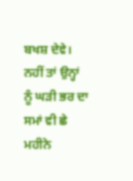ਬਖਸ਼ ਦੇਵੇ। ਨਹੀਂ ਤਾਂ ਉਨ੍ਹਾਂ ਨੂੰ ਘੜੀ ਭਰ ਦਾ ਸਮਾਂ ਵੀ ਛੇ ਮਹੀਨੇ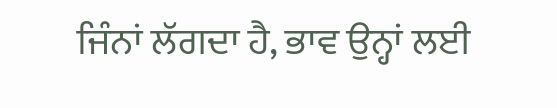ਜਿੰਨਾਂ ਲੱਗਦਾ ਹੈ, ਭਾਵ ਉਨ੍ਹਾਂ ਲਈ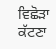ਵਿਛੋੜਾ ਕੱਟਣਾ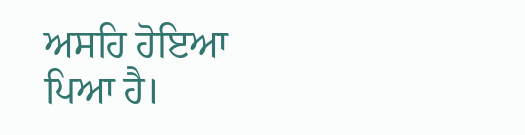ਅਸਹਿ ਹੋਇਆ ਪਿਆ ਹੈ।